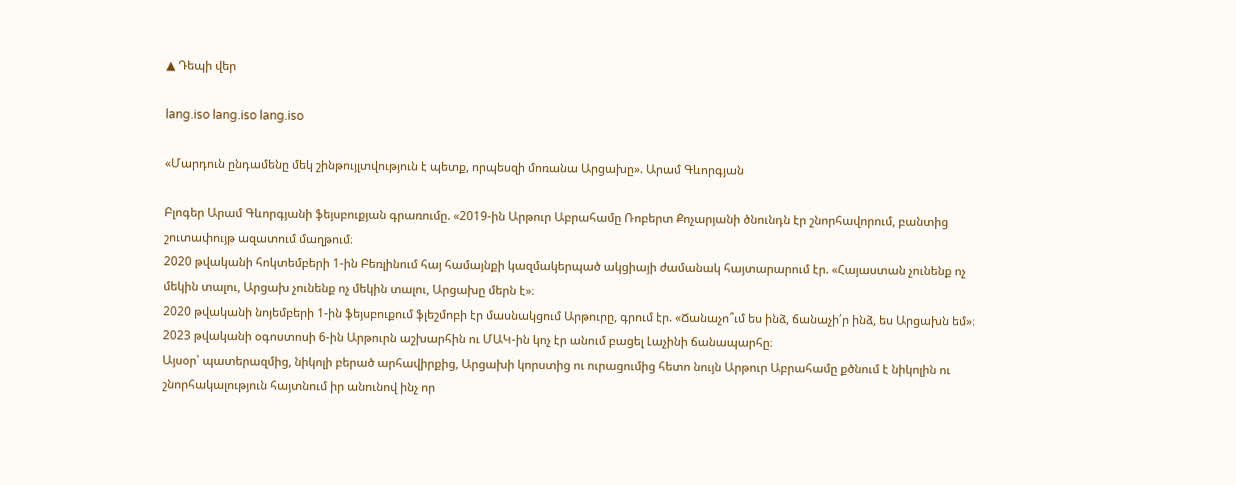▲ Դեպի վեր

lang.iso lang.iso lang.iso

«Մարդուն ընդամենը մեկ շինթույլտվություն է պետք, որպեսզի մոռանա Արցախը». Արամ Գևորգյան

Բլոգեր Արամ Գևորգյանի ֆեյսբուքյան գրառումը. «2019-ին Արթուր Աբրահամը Ռոբերտ Քոչարյանի ծնունդն էր շնորհավորում, բանտից շուտափույթ ազատում մաղթում։
2020 թվականի հոկտեմբերի 1-ին Բեռլինում հայ համայնքի կազմակերպած ակցիայի ժամանակ հայտարարում էր. «Հայաստան չունենք ոչ մեկին տալու, Արցախ չունենք ոչ մեկին տալու, Արցախը մերն է»։
2020 թվականի նոյեմբերի 1-ին ֆեյսբուքում ֆլեշմոբի էր մասնակցում Արթուրը, գրում էր. «Ճանաչո՞ւմ ես ինձ, ճանաչի՛ր ինձ, ես Արցախն եմ»։
2023 թվականի օգոստոսի 6-ին Արթուրն աշխարհին ու ՄԱԿ-ին կոչ էր անում բացել Լաչինի ճանապարհը։
Այսօր՝ պատերազմից, նիկոլի բերած արհավիրքից, Արցախի կորստից ու ուրացումից հետո նույն Արթուր Աբրահամը քծնում է նիկոլին ու շնորհակալություն հայտնում իր անունով ինչ որ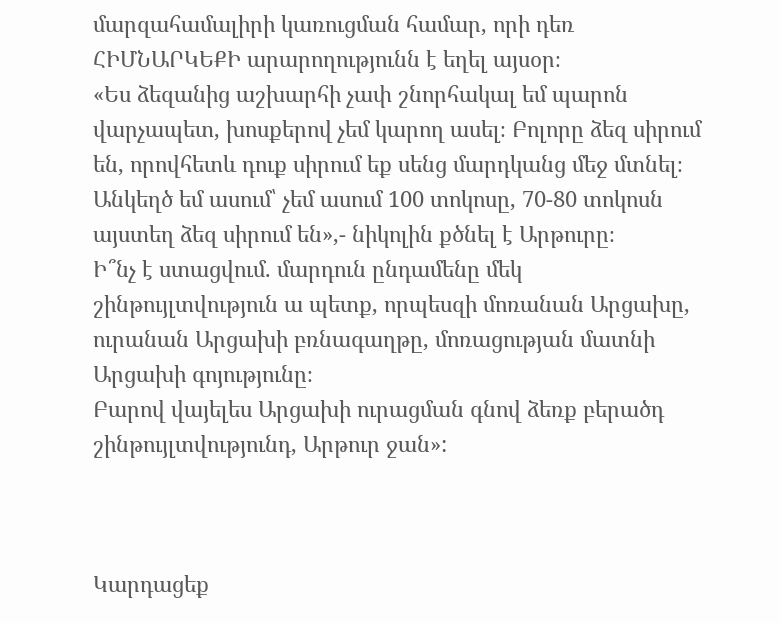մարզահամալիրի կառուցման համար, որի դեռ ՀԻՄՆԱՐԿԵՔԻ արարողությունն է եղել այսօր։
«Ես ձեզանից աշխարհի չափ շնորհակալ եմ պարոն վարչապետ, խոսքերով չեմ կարող ասել։ Բոլորը ձեզ սիրում են, որովհետև դուք սիրում եք սենց մարդկանց մեջ մտնել։ Անկեղծ եմ ասում՝ չեմ ասում 100 տոկոսը, 70-80 տոկոսն այստեղ ձեզ սիրում են»,- նիկոլին քծնել է Արթուրը։
Ի՞նչ է ստացվում. մարդուն ընդամենը մեկ շինթույլտվություն ա պետք, որպեսզի մոռանան Արցախը, ուրանան Արցախի բռնագաղթը, մոռացության մատնի Արցախի գոյությունը։
Բարով վայելես Արցախի ուրացման գնով ձեռք բերածդ շինթույլտվությունդ, Արթուր ջան»:



Կարդացեք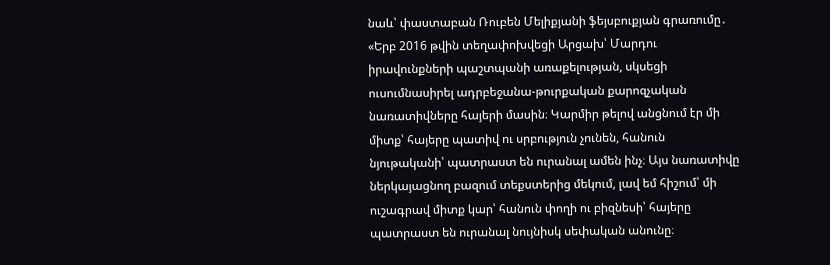նաև՝ փաստաբան Ռուբեն Մելիքյանի ֆեյսբուքյան գրառումը․ «Երբ 2016 թվին տեղափոխվեցի Արցախ՝ Մարդու իրավունքների պաշտպանի առաքելության, սկսեցի ուսումնասիրել ադրբեջանա-թուրքական քարոզչական նառատիվները հայերի մասին։ Կարմիր թելով անցնում էր մի միտք՝ հայերը պատիվ ու սրբություն չունեն, հանուն նյութականի՝ պատրաստ են ուրանալ ամեն ինչ։ Այս նառատիվը ներկայացնող բազում տեքստերից մեկում, լավ եմ հիշում՝ մի ուշագրավ միտք կար՝ հանուն փողի ու բիզնեսի՝ հայերը պատրաստ են ուրանալ նույնիսկ սեփական անունը։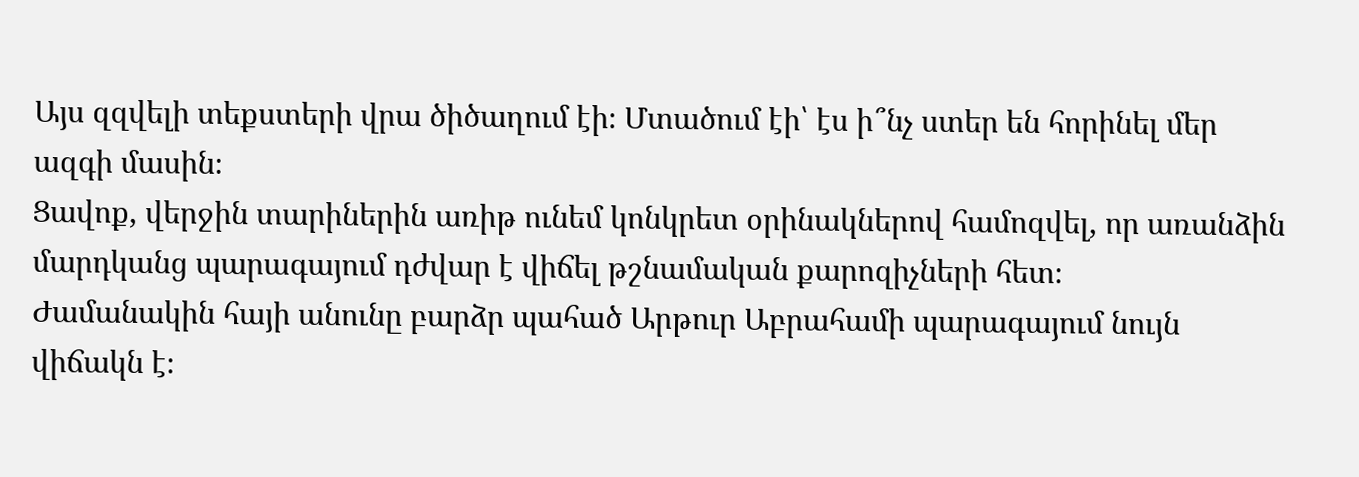Այս զզվելի տեքստերի վրա ծիծաղում էի։ Մտածում էի՝ էս ի՞նչ ստեր են հորինել մեր ազգի մասին։
Ցավոք, վերջին տարիներին առիթ ունեմ կոնկրետ օրինակներով համոզվել, որ առանձին մարդկանց պարագայում դժվար է վիճել թշնամական քարոզիչների հետ։
Ժամանակին հայի անունը բարձր պահած Արթուր Աբրահամի պարագայում նույն վիճակն է։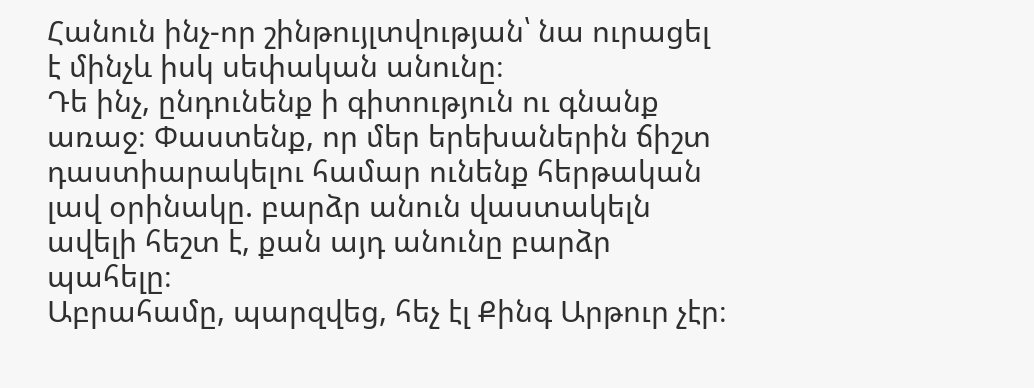Հանուն ինչ-որ շինթույլտվության՝ նա ուրացել է մինչև իսկ սեփական անունը։
Դե ինչ, ընդունենք ի գիտություն ու գնանք առաջ։ Փաստենք, որ մեր երեխաներին ճիշտ դաստիարակելու համար ունենք հերթական լավ օրինակը. բարձր անուն վաստակելն ավելի հեշտ է, քան այդ անունը բարձր պահելը։
Աբրահամը, պարզվեց, հեչ էլ Քինգ Արթուր չէր։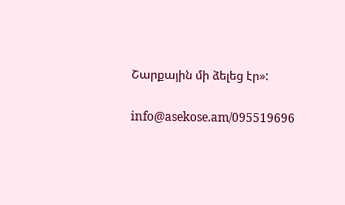Շարքային մի ձելեց էր»:

info@asekose.am/095519696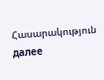Հասարակություն далее